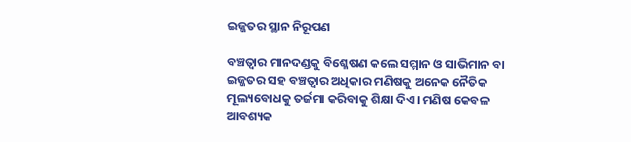ଇଜ୍ଜତର ସ୍ଥାନ ନିରୂପଣ

ବଞ୍ଚତ୍ବାର ମାନଦଣ୍ଡକୁ ବିଶ୍ଳେଷଣ କଲେ ସମ୍ମାନ ଓ ସାଭିମାନ ବା ଇଜ୍ଜତର ସହ ବଞ୍ଚତ୍ବାର ଅଧିକାର ମଣିଷକୁ ଅନେକ ନୈତିକ ମୂଲ୍ୟବୋଧକୁ ତର୍ଜମା କରିବାକୁ ଶିକ୍ଷା ଦିଏ। ମଣିଷ କେବଳ ଆବଶ୍ୟକ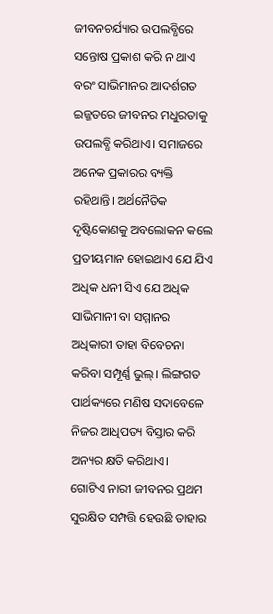ଜୀବନଚର୍ଯ୍ୟାର ଉପଲବ୍ଧିରେ ସନ୍ତୋଷ ପ୍ରକାଶ କରି ନ ଥାଏ ବରଂ ସାଭିମାନର ଆଦର୍ଶଗତ ଇଜ୍ଜତରେ ଜୀବନର ମଧୁରତାକୁ ଉପଲବ୍ଧି କରିଥାଏ। ସମାଜରେ ଅନେକ ପ୍ରକାରର ବ୍ୟକ୍ତି ରହିଥାନ୍ତି। ଅର୍ଥନୈତିକ ଦୃଷ୍ଟିକୋଣକୁ ଅବଲୋକନ କଲେ ପ୍ରତୀୟମାନ ହୋଇଥାଏ ଯେ ଯିଏ ଅଧିକ ଧନୀ ସିଏ ଯେ ଅଧିକ ସାଭିମାନୀ ବା ସମ୍ମାନର ଅଧିକାରୀ ତାହା ବିବେଚନା କରିବା ସମ୍ପୂର୍ଣ୍ଣ ଭୁଲ୍‌। ଲିଙ୍ଗଗତ ପାର୍ଥକ୍ୟରେ ମଣିଷ ସଦାବେଳେ ନିଜର ଆଧିପତ୍ୟ ବିସ୍ତାର କରି ଅନ୍ୟର କ୍ଷତି କରିଥାଏ।
ଗୋଟିଏ ନାରୀ ଜୀବନର ପ୍ରଥମ ସୁରକ୍ଷିତ ସମ୍ପତ୍ତି ହେଉଛି ତାହାର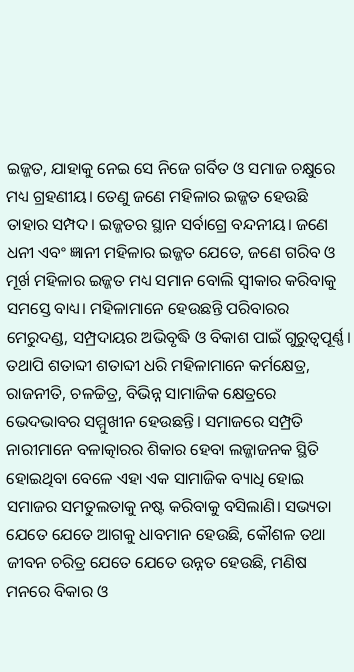ଇଜ୍ଜତ, ଯାହାକୁ ନେଇ ସେ ନିଜେ ଗର୍ବିତ ଓ ସମାଜ ଚକ୍ଷୁରେ ମଧ୍ୟ ଗ୍ରହଣୀୟ। ତେଣୁ ଜଣେ ମହିଳାର ଇଜ୍ଜତ ହେଉଛି ତାହାର ସମ୍ପଦ। ଇଜ୍ଜତର ସ୍ଥାନ ସର୍ବାଗ୍ରେ ବନ୍ଦନୀୟ। ଜଣେ ଧନୀ ଏବଂ ଜ୍ଞାନୀ ମହିଳାର ଇଜ୍ଜତ ଯେତେ, ଜଣେ ଗରିବ ଓ ମୂର୍ଖ ମହିଳାର ଇଜ୍ଜତ ମଧ୍ୟ ସମାନ ବୋଲି ସ୍ବୀକାର କରିବାକୁ ସମସ୍ତେ ବାଧ୍ୟ। ମହିଳାମାନେ ହେଉଛନ୍ତି ପରିବାରର ମେରୁଦଣ୍ଡ, ସମ୍ପ୍ରଦାୟର ଅଭିବୃଦ୍ଧି ଓ ବିକାଶ ପାଇଁ ଗୁରୁତ୍ୱପୂର୍ଣ୍ଣ। ତଥାପି ଶତାବ୍ଦୀ ଶତାବ୍ଦୀ ଧରି ମହିଳାମାନେ କର୍ମକ୍ଷେତ୍ର, ରାଜନୀତି, ଚଳଚ୍ଚିତ୍ର, ବିଭିନ୍ନ ସାମାଜିକ କ୍ଷେତ୍ରରେ ଭେଦଭାବର ସମ୍ମୁଖୀନ ହେଉଛନ୍ତି। ସମାଜରେ ସମ୍ପ୍ରତି ନାରୀମାନେ ବଳାତ୍କାରର ଶିକାର ହେବା ଲଜ୍ଜାଜନକ ସ୍ଥିତି ହୋଇଥିବା ବେଳେ ଏହା ଏକ ସାମାଜିକ ବ୍ୟାଧି ହୋଇ ସମାଜର ସମତୁଲତାକୁ ନଷ୍ଟ କରିବାକୁ ବସିଲାଣି। ସଭ୍ୟତା ଯେତେ ଯେତେ ଆଗକୁ ଧାବମାନ ହେଉଛି, କୌଶଳ ତଥା ଜୀବନ ଚରିତ୍ର ଯେତେ ଯେତେ ଉନ୍ନତ ହେଉଛି, ମଣିଷ ମନରେ ବିକାର ଓ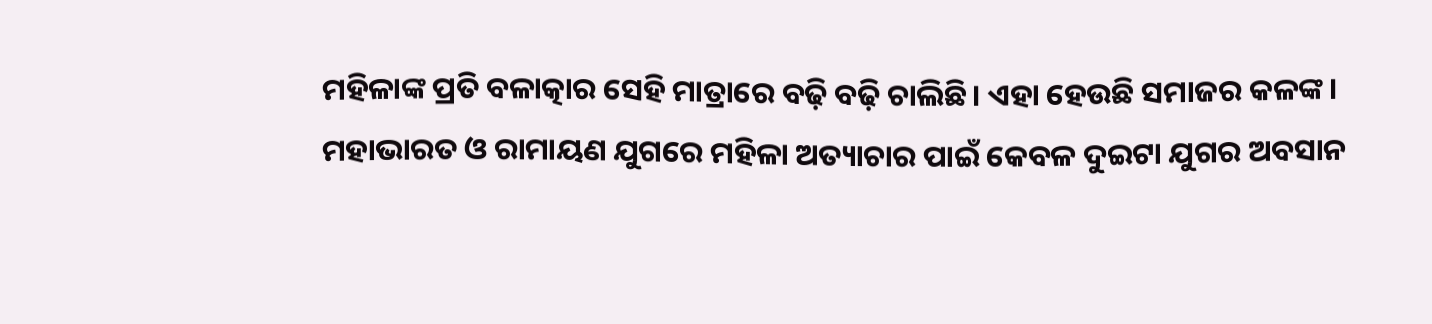ମହିଳାଙ୍କ ପ୍ରତି ବଳାତ୍କାର ସେହି ମାତ୍ରାରେ ବଢ଼ି ବଢ଼ି ଚାଲିଛି। ଏହା ହେଉଛି ସମାଜର କଳଙ୍କ।
ମହାଭାରତ ଓ ରାମାୟଣ ଯୁଗରେ ମହିଳା ଅତ୍ୟାଚାର ପାଇଁ କେବଳ ଦୁଇଟା ଯୁଗର ଅବସାନ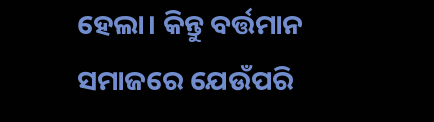ହେଲା। କିନ୍ତୁ ବର୍ତ୍ତମାନ ସମାଜରେ ଯେଉଁପରି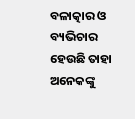ବଳାତ୍କାର ଓ ବ୍ୟଭିଚାର ହେଉଛି ତାହା ଅନେକଙ୍କୁ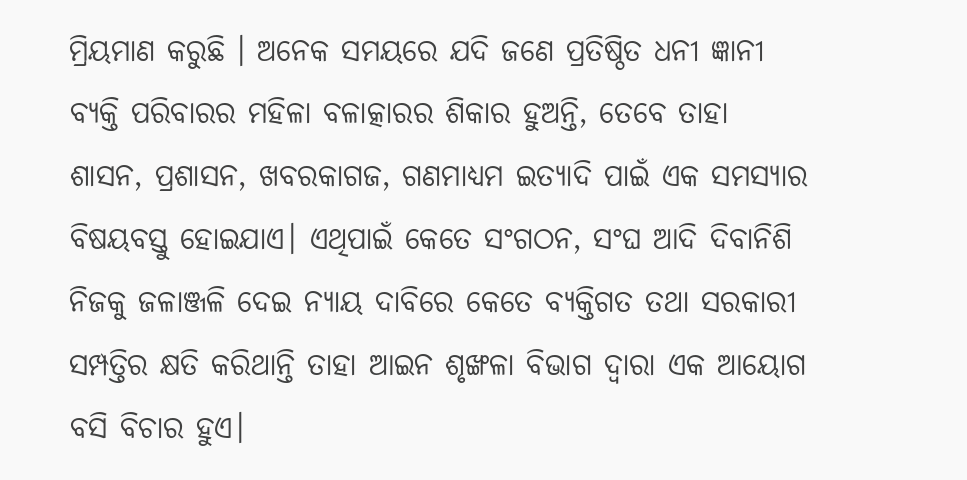ମ୍ରିୟମାଣ କରୁଛି । ଅନେକ ସମୟରେ ଯଦି ଜଣେ ପ୍ରତିଷ୍ଠିତ ଧନୀ ଜ୍ଞାନୀ ବ୍ୟକ୍ତି ପରିବାରର ମହିଳା ବଳାତ୍କାରର ଶିକାର ହୁଅନ୍ତି, ତେବେ ତାହା ଶାସନ, ପ୍ରଶାସନ, ଖବରକାଗଜ, ଗଣମାଧ୍ୟମ ଇତ୍ୟାଦି ପାଇଁ ଏକ ସମସ୍ୟାର ବିଷୟବସ୍ତୁ ହୋଇଯାଏ। ଏଥିପାଇଁ କେତେ ସଂଗଠନ, ସଂଘ ଆଦି ଦିବାନିଶି ନିଜକୁ ଜଳାଞ୍ଜଳି ଦେଇ ନ୍ୟାୟ ଦାବିରେ କେତେ ବ୍ୟକ୍ତିଗତ ତଥା ସରକାରୀ ସମ୍ପତ୍ତିର କ୍ଷତି କରିଥାନ୍ତି ତାହା ଆଇନ ଶୃଙ୍ଖଳା ବିଭାଗ ଦ୍ୱାରା ଏକ ଆୟୋଗ ବସି ବିଚାର ହୁଏ।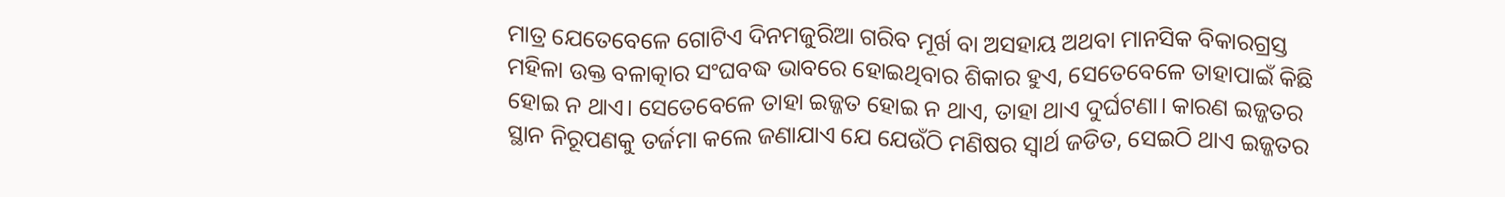ମାତ୍ର ଯେତେବେଳେ ଗୋଟିଏ ଦିନମଜୁରିଆ ଗରିବ ମୂର୍ଖ ବା ଅସହାୟ ଅଥବା ମାନସିକ ବିକାରଗ୍ରସ୍ତ ମହିଳା ଉକ୍ତ ବଳାତ୍କାର ସଂଘବଦ୍ଧ ଭାବରେ ହୋଇଥିବାର ଶିକାର ହୁଏ, ସେତେବେଳେ ତାହାପାଇଁ କିଛି ହୋଇ ନ ଥାଏ। ସେତେବେଳେ ତାହା ଇଜ୍ଜତ ହୋଇ ନ ଥାଏ, ତାହା ଥାଏ ଦୁର୍ଘଟଣା। କାରଣ ଇଜ୍ଜତର ସ୍ଥାନ ନିରୂପଣକୁ ତର୍ଜମା କଲେ ଜଣାଯାଏ ଯେ ଯେଉଁଠି ମଣିଷର ସ୍ବାର୍ଥ ଜଡିତ, ସେଇଠି ଥାଏ ଇଜ୍ଜତର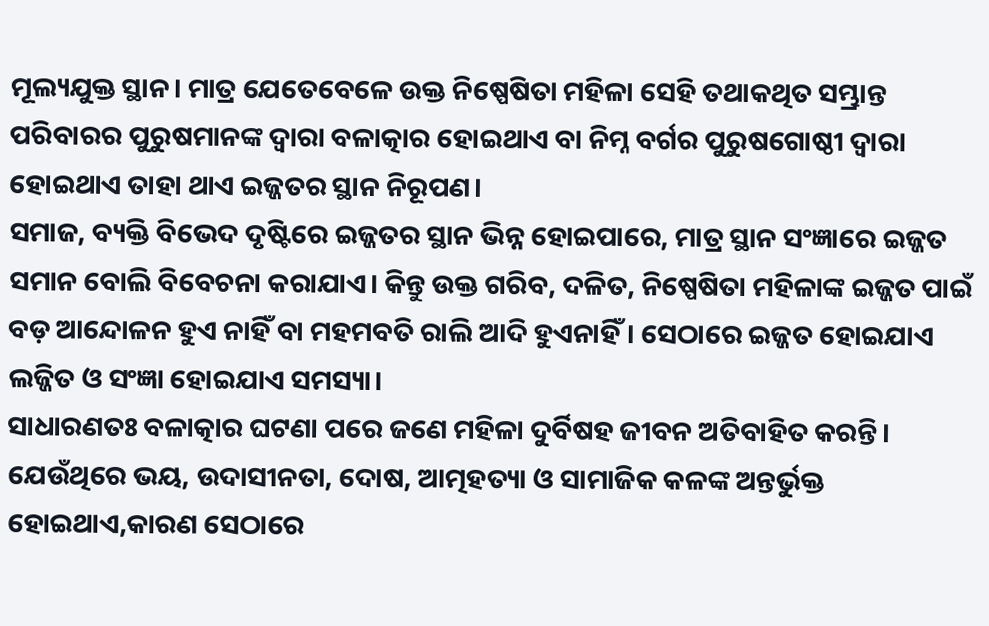ମୂଲ୍ୟଯୁକ୍ତ ସ୍ଥାନ। ମାତ୍ର ଯେତେବେଳେ ଉକ୍ତ ନିଷ୍ପେଷିତା ମହିଳା ସେହି ତଥାକଥିତ ସମ୍ଭ୍ରାନ୍ତ ପରିବାରର ପୁରୁଷମାନଙ୍କ ଦ୍ୱାରା ବଳାତ୍କାର ହୋଇଥାଏ ବା ନିମ୍ନ ବର୍ଗର ପୁରୁଷଗୋଷ୍ଠୀ ଦ୍ୱାରା ହୋଇଥାଏ ତାହା ଥାଏ ଇଜ୍ଜତର ସ୍ଥାନ ନିରୂପଣ।
ସମାଜ, ବ୍ୟକ୍ତି ବିଭେଦ ଦୃଷ୍ଟିରେ ଇଜ୍ଜତର ସ୍ଥାନ ଭିନ୍ନ ହୋଇପାରେ, ମାତ୍ର ସ୍ଥାନ ସଂଜ୍ଞାରେ ଇଜ୍ଜତ ସମାନ ବୋଲି ବିବେଚନା କରାଯାଏ। କିନ୍ତୁ ଉକ୍ତ ଗରିବ, ଦଳିତ, ନିଷ୍ପେଷିତା ମହିଳାଙ୍କ ଇଜ୍ଜତ ପାଇଁ ବଡ଼ ଆନ୍ଦୋଳନ ହୁଏ ନାହିଁ ବା ମହମବତି ରାଲି ଆଦି ହୁଏନାହିଁ। ସେଠାରେ ଇଜ୍ଜତ ହୋଇଯାଏ ଲଜ୍ଜିତ ଓ ସଂଜ୍ଞା ହୋଇଯାଏ ସମସ୍ୟା।
ସାଧାରଣତଃ ବଳାତ୍କାର ଘଟଣା ପରେ ଜଣେ ମହିଳା ଦୁର୍ବିଷହ ଜୀବନ ଅତିବାହିତ କରନ୍ତି। ଯେଉଁଥିରେ ଭୟ, ଉଦାସୀନତା, ଦୋଷ, ଆତ୍ମହତ୍ୟା ଓ ସାମାଜିକ କଳଙ୍କ ଅନ୍ତର୍ଭୁକ୍ତ ହୋଇଥାଏ,କାରଣ ସେଠାରେ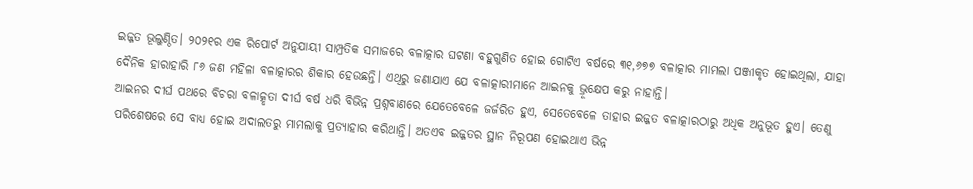ଇଜ୍ଜତ ଭୂଲୁଣ୍ଠିତ। ୨୦୨୧ର ଏକ ରିପୋର୍ଟ ଅନୁଯାୟୀ ସାମ୍ପ୍ରତିକ ସମାଜରେ ବଳାତ୍କାର ଘଟଣା ବହୁଗୁଣିତ ହୋଇ ଗୋଟିଏ ବର୍ଷରେ ୩୧,୬୭୭ ବଳାତ୍କାର ମାମଲା ପଞ୍ଜୀକୃତ ହୋଇଥିଲା, ଯାହା ଦୈନିକ ହାରାହାରି ୮୬ ଜଣ ମହିଳା ବଳାତ୍କାରର ଶିକାର ହେଉଛନ୍ତି। ଏଥିରୁ ଜଣାଯାଏ ଯେ ବଳାତ୍କାରୀମାନେ ଆଇନକୁ ଭ୍ରୂକ୍ଷେପ କରୁ ନାହାନ୍ତି।
ଆଇନର ଦୀର୍ଘ ପଥରେ ବିଚରା ବଳାତ୍କୃତା ଦୀର୍ଘ ବର୍ଷ ଧରି ବିଭିନ୍ନ ପ୍ରଶ୍ନବାଣରେ ଯେତେବେଳେ ଜର୍ଜରିତ ହୁଏ, ସେତେବେଳେ ତାହାର ଇଜ୍ଜତ ବଳାତ୍କାରଠାରୁ ଅଧିକ ଅନୁଭୂତ ହୁଏ। ତେଣୁ ପରିଶେଷରେ ସେ ବାଧ୍ୟ ହୋଇ ଅଦାଲତରୁ ମାମଲାକୁ ପ୍ରତ୍ୟାହାର କରିଥାନ୍ତି। ଅତଏବ ଇଜ୍ଜତର ସ୍ଥାନ ନିରୂପଣ ହୋଇଥାଏ ଭିନ୍ନ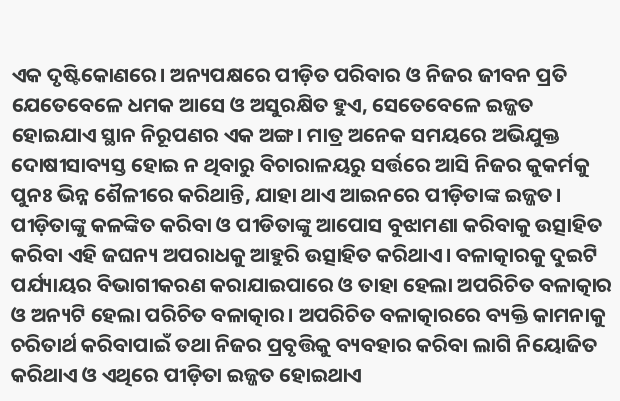ଏକ ଦୃଷ୍ଟିକୋଣରେ। ଅନ୍ୟପକ୍ଷରେ ପୀଡ଼ିତ ପରିବାର ଓ ନିଜର ଜୀବନ ପ୍ରତି ଯେତେବେଳେ ଧମକ ଆସେ ଓ ଅସୁରକ୍ଷିତ ହୁଏ, ସେତେବେଳେ ଇଜ୍ଜତ ହୋଇଯାଏ ସ୍ଥାନ ନିରୂପଣର ଏକ ଅଙ୍ଗ। ମାତ୍ର ଅନେକ ସମୟରେ ଅଭିଯୁକ୍ତ ଦୋଷୀସାବ୍ୟସ୍ତ ହୋଇ ନ ଥିବାରୁ ବିଚାରାଳୟରୁ ସର୍ତ୍ତରେ ଆସି ନିଜର କୁକର୍ମକୁ ପୁନଃ ଭିନ୍ନ ଶୈଳୀରେ କରିଥାନ୍ତି, ଯାହା ଥାଏ ଆଇନରେ ପୀଡ଼ିତାଙ୍କ ଇଜ୍ଜତ। ପୀଡ଼ିତାଙ୍କୁ କଳଙ୍କିତ କରିବା ଓ ପୀଡିତାଙ୍କୁ ଆପୋସ ବୁଝାମଣା କରିବାକୁ ଉତ୍ସାହିତ କରିବା ଏହି ଜଘନ୍ୟ ଅପରାଧକୁ ଆହୁରି ଉତ୍ସାହିତ କରିଥାଏ। ବଳାତ୍କାରକୁ ଦୁଇଟି ପର୍ଯ୍ୟାୟର ବିଭାଗୀକରଣ କରାଯାଇପାରେ ଓ ତାହା ହେଲା ଅପରିଚିତ ବଳାତ୍କାର ଓ ଅନ୍ୟଟି ହେଲା ପରିଚିତ ବଳାତ୍କାର। ଅପରିଚିତ ବଳାତ୍କାରରେ ବ୍ୟକ୍ତି କାମନାକୁ ଚରିତାର୍ଥ କରିବାପାଇଁ ତଥା ନିଜର ପ୍ରବୃତ୍ତିକୁ ବ୍ୟବହାର କରିବା ଲାଗି ନିୟୋଜିତ କରିଥାଏ ଓ ଏଥିରେ ପୀଡ଼ିତା ଇଜ୍ଜତ ହୋଇଥାଏ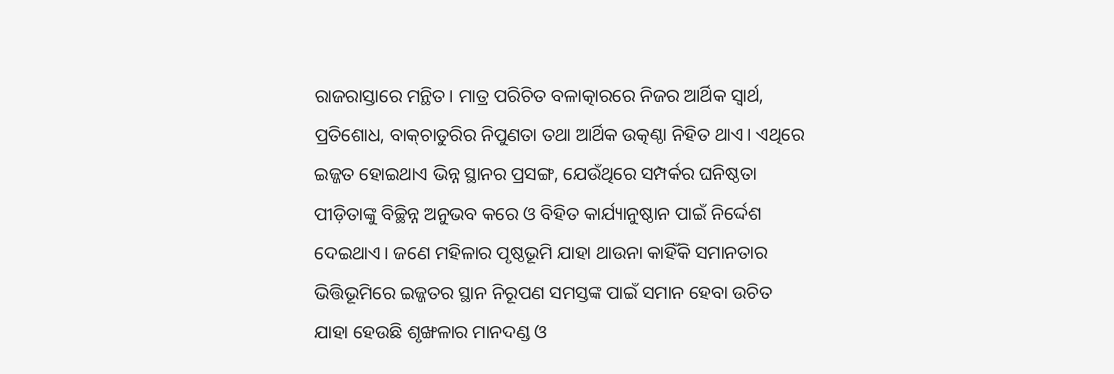ରାଜରାସ୍ତାରେ ମନ୍ଥିତ। ମାତ୍ର ପରିଚିତ ବଳାତ୍କାରରେ ନିଜର ଆର୍ଥିକ ସ୍ବାର୍ଥ, ପ୍ରତିଶୋଧ, ବାକ୍‌ଚାତୁରିର ନିପୁଣତା ତଥା ଆର୍ଥିକ ଉତ୍କଣ୍ଠା ନିହିତ ଥାଏ। ଏଥିରେ ଇଜ୍ଜତ ହୋଇଥାଏ ଭିନ୍ନ ସ୍ଥାନର ପ୍ରସଙ୍ଗ, ଯେଉଁଥିରେ ସମ୍ପର୍କର ଘନିଷ୍ଠତା ପୀଡ଼ିତାଙ୍କୁ ବିଚ୍ଛିନ୍ନ ଅନୁଭବ କରେ ଓ ବିହିତ କାର୍ଯ୍ୟାନୁଷ୍ଠାନ ପାଇଁ ନିର୍ଦ୍ଦେଶ ଦେଇଥାଏ। ଜଣେ ମହିଳାର ପୃଷ୍ଠଭୂମି ଯାହା ଥାଉନା କାହିଁକି ସମାନତାର ଭିତ୍ତିଭୂମିରେ ଇଜ୍ଜତର ସ୍ଥାନ ନିରୂପଣ ସମସ୍ତଙ୍କ ପାଇଁ ସମାନ ହେବା ଉଚିତ ଯାହା ହେଉଛି ଶୃଙ୍ଖଳାର ମାନଦଣ୍ଡ ଓ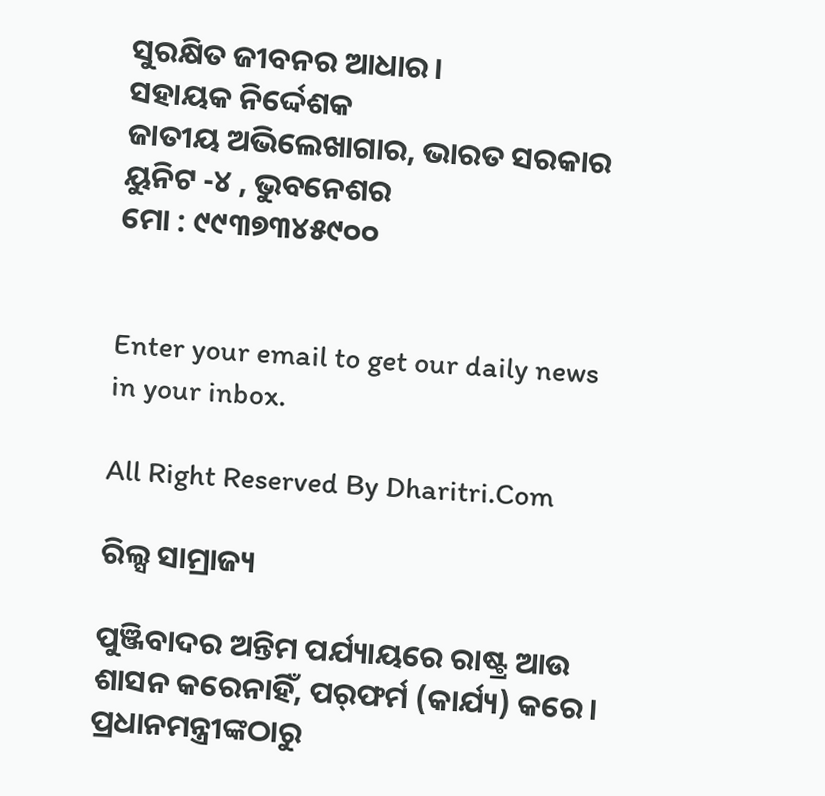ସୁରକ୍ଷିତ ଜୀବନର ଆଧାର।
ସହାୟକ ନିର୍ଦ୍ଦେଶକ
ଜାତୀୟ ଅଭିଲେଖାଗାର, ଭାରତ ସରକାର
ୟୁନିଟ -୪ , ଭୁବନେଶର
ମୋ : ୯୯୩୭୩୪୫୯୦୦


Enter your email to get our daily news in your inbox.

All Right Reserved By Dharitri.Com

ରିଲ୍ସ ସାମ୍ରାଜ୍ୟ

ପୁଞ୍ଜିବାଦର ଅନ୍ତିମ ପର୍ଯ୍ୟାୟରେ ରାଷ୍ଟ୍ର ଆଉ ଶାସନ କରେନାହିଁ, ପର୍‌ଫର୍ମ (କାର୍ଯ୍ୟ) କରେ। ପ୍ରଧାନମନ୍ତ୍ରୀଙ୍କଠାରୁ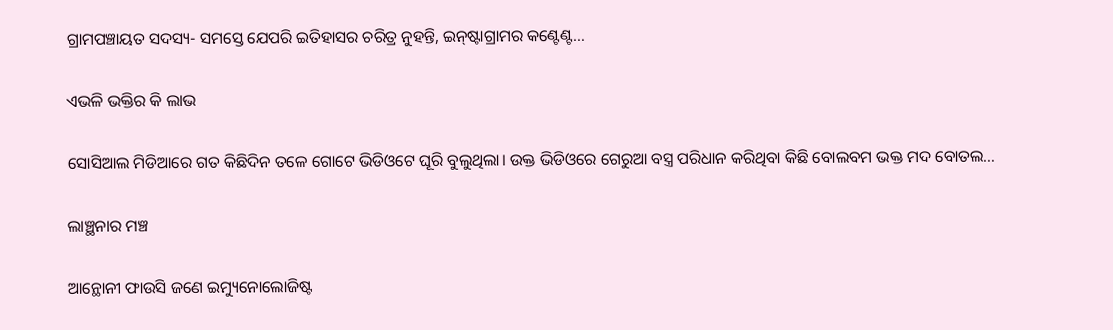ଗ୍ରାମପଞ୍ଚାୟତ ସଦସ୍ୟ- ସମସ୍ତେ ଯେପରି ଇତିହାସର ଚରିତ୍ର ନୁହନ୍ତି, ଇନ୍‌ଷ୍ଟାଗ୍ରାମର କଣ୍ଟେଣ୍ଟ…

ଏଭଳି ଭକ୍ତିର କି ଲାଭ

ସୋସିଆଲ ମିଡିଆରେ ଗତ କିଛିଦିନ ତଳେ ଗୋଟେ ଭିଡିଓଟେ ଘୂରି ବୁଲୁଥିଲା। ଉକ୍ତ ଭିଡିଓରେ ଗେରୁଆ ବସ୍ତ୍ର ପରିଧାନ କରିଥିବା କିଛି ବୋଲବମ ଭକ୍ତ ମଦ ବୋତଲ…

ଲାଞ୍ଛନାର ମଞ୍ଚ

ଆନ୍ଥୋନୀ ଫାଉସି ଜଣେ ଇମ୍ୟୁନୋଲୋଜିଷ୍ଟ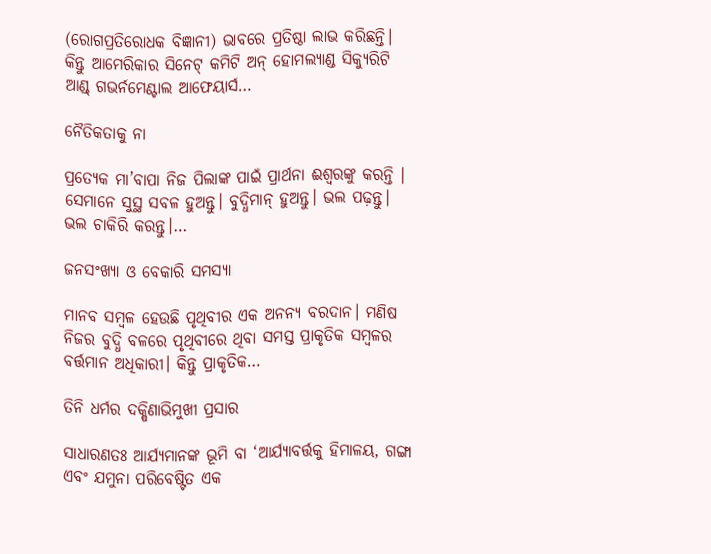(ରୋଗପ୍ରତିରୋଧକ ବିଜ୍ଞାନୀ) ଭାବରେ ପ୍ରତିଷ୍ଠା ଲାଭ କରିଛନ୍ତି। କିନ୍ତୁ ଆମେରିକାର ସିନେଟ୍‌ କମିଟି ଅନ୍‌ ହୋମଲ୍ୟାଣ୍ଡ ସିକ୍ୟୁରିଟି ଆଣ୍ଡ୍‌ ଗଭର୍ନମେଣ୍ଟାଲ ଆଫେୟାର୍ସ…

ନୈତିକତାକୁ ନା

ପ୍ରତ୍ୟେକ ମା’ବାପା ନିଜ ପିଲାଙ୍କ ପାଇଁ ପ୍ରାର୍ଥନା ଈଶ୍ୱରଙ୍କୁ କରନ୍ତି । ସେମାନେ ସୁସ୍ଥ ସବଳ ହୁଅନ୍ତୁ। ବୁଦ୍ଧିମାନ୍‌ ହୁଅନ୍ତୁ। ଭଲ ପଢ଼ନ୍ତୁ। ଭଲ ଚାକିରି କରନ୍ତୁ।…

ଜନସଂଖ୍ୟା ଓ ବେକାରି ସମସ୍ୟା

ମାନବ ସମ୍ବଳ ହେଉଛି ପୃଥିବୀର ଏକ ଅନନ୍ୟ ବରଦାନ। ମଣିଷ ନିଜର ବୁଦ୍ଧି ବଳରେ ପୃଥିବୀରେ ଥିବା ସମସ୍ତ ପ୍ରାକୃତିକ ସମ୍ବଳର ବର୍ତ୍ତମାନ ଅଧିକାରୀ। କିନ୍ତୁ ପ୍ରାକୃତିକ…

ତିନି ଧର୍ମର ଦକ୍ଷିଣାଭିମୁଖୀ ପ୍ରସାର

ସାଧାରଣତଃ ଆର୍ଯ୍ୟମାନଙ୍କ ଭୂମି ବା ‘ଆର୍ଯ୍ୟାବର୍ତ୍ତକୁ ହିମାଳୟ, ଗଙ୍ଗା ଏବଂ ଯମୁନା ପରିବେଷ୍ଟିତ ଏକ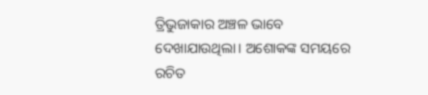ତ୍ରିଭୁଜାକାର ଅଞ୍ଚଳ ଭାବେ ଦେଖାଯାଉଥିଲା। ଅଶୋକଙ୍କ ସମୟରେ ରଚିତ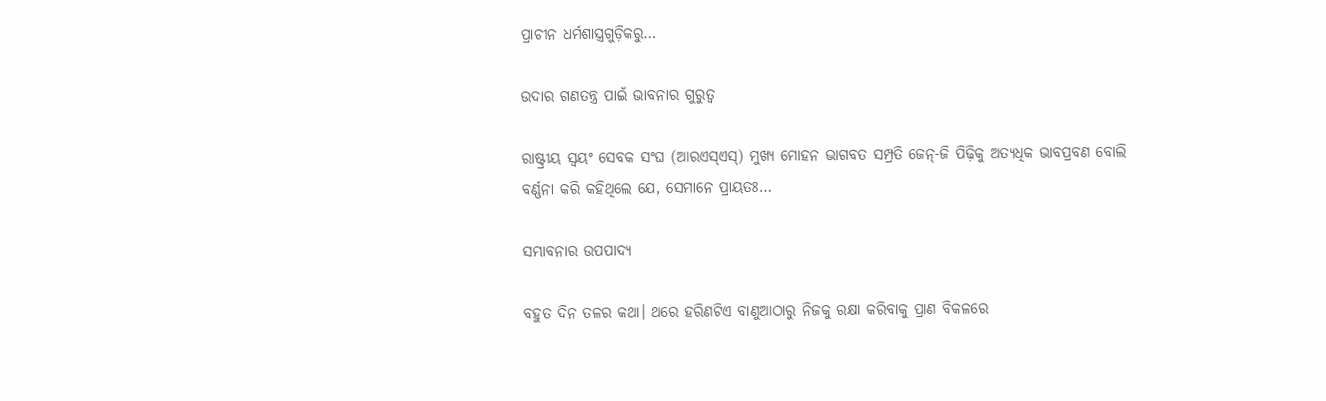ପ୍ରାଚୀନ ଧର୍ମଶାସ୍ତ୍ରଗୁଡ଼ିକରୁ…

ଉଦାର ଗଣତନ୍ତ୍ର ପାଇଁ ଭାବନାର ଗୁରୁତ୍ୱ

ରାଷ୍ଟ୍ରୀୟ ସ୍ବୟଂ ସେବକ ସଂଘ (ଆରଏସ୍‌ଏସ୍‌) ମୁଖ୍ୟ ମୋହନ ଭାଗବତ ସମ୍ପ୍ରତି ଜେନ୍‌-ଜି ପିଢ଼ିକୁ ଅତ୍ୟଧିକ ଭାବପ୍ରବଣ ବୋଲି ବର୍ଣ୍ଣନା କରି କହିଥିଲେ ଯେ, ସେମାନେ ପ୍ରାୟତଃ…

ସମ୍ଭାବନାର ଉପପାଦ୍ୟ

ବହୁତ ଦିନ ତଳର କଥା। ଥରେ ହରିଣଟିଏ ବାଣୁଆଠାରୁ ନିଜକୁ ରକ୍ଷା କରିବାକୁ ପ୍ରାଣ ବିକଳରେ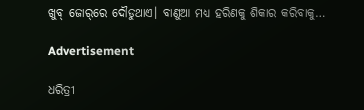ଖୁବ୍‌ ଜୋର୍‌ରେ ଦୌଡୁଥାଏ। ବାଣୁଆ ମଧ୍ୟ ହରିଣକୁ ଶିକାର କରିବାକୁ…

Advertisement

ଧରିତ୍ରୀ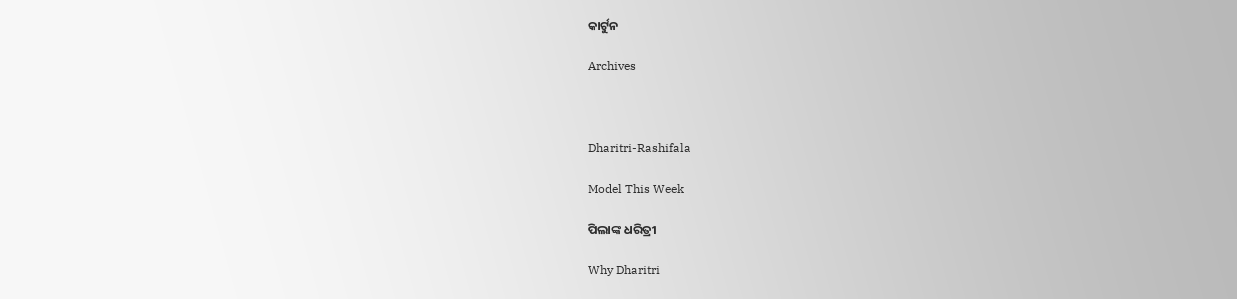କାର୍ଟୁନ

Archives



Dharitri-Rashifala

Model This Week

ପିଲାଙ୍କ ଧରିତ୍ରୀ

Why Dharitri